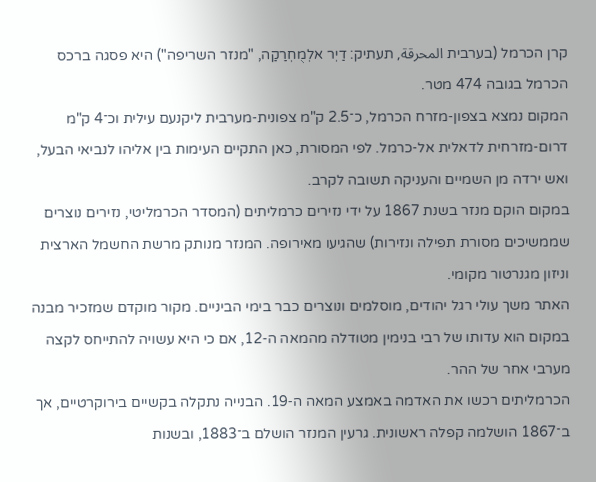קרן הכרמל (בערבית المحرقة, תעתיק: דַיְר אלְמֻחְרַקַה, "מנזר השריפה") היא פסגה ברכס הכרמל בגובה 474 מטר.
המקום נמצא בצפון‑מזרח הכרמל, כ־2.5 ק"מ צפונית‑מערבית ליקנעם עילית וכ־4 ק"מ דרום‑מזרחית לדאלית אל‑כרמל. לפי המסורת, כאן התקיים העימות בין אליהו לנביאי הבעל, ואש ירדה מן השמיים והעניקה תשובה לקרב.
במקום הוקם מנזר בשנת 1867 על ידי נזירים כרמליתים (המסדר הכרמליטי, נזירים נוצרים שממשיכים מסורת תפילה ונזירות) שהגיעו מאירופה. המנזר מנותק מרשת החשמל הארצית וניזון מגנרטור מקומי.
האתר משך עולי רגל יהודים, מוסלמים ונוצרים כבר בימי הביניים. מקור מוקדם שמזכיר מבנה במקום הוא עדותו של רבי בנימין מטודלה מהמאה ה‑12, אם כי היא עשויה להתייחס לקצה מערבי אחר של ההר.
הכרמליתים רכשו את האדמה באמצע המאה ה‑19. הבנייה נתקלה בקשיים בירוקרטיים, אך ב־1867 הושלמה קפלה ראשונית. גרעין המנזר הושלם ב־1883, ובשנות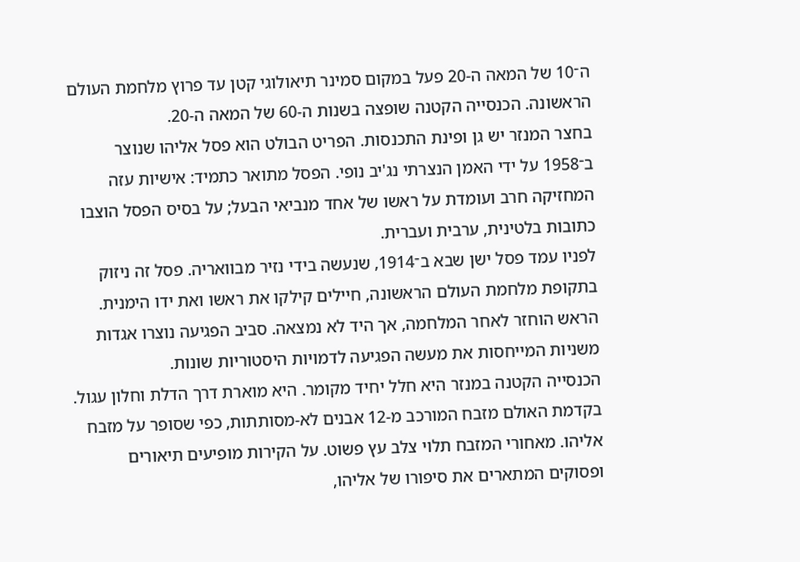ה־10 של המאה ה‑20 פעל במקום סמינר תיאולוגי קטן עד פרוץ מלחמת העולם הראשונה. הכנסייה הקטנה שופצה בשנות ה‑60 של המאה ה‑20.
בחצר המנזר יש גן ופינת התכנסות. הפריט הבולט הוא פסל אליהו שנוצר ב־1958 על ידי האמן הנצרתי נג'יב נופי. הפסל מתואר כתמיד: אישיות עזה המחזיקה חרב ועומדת על ראשו של אחד מנביאי הבעל; על בסיס הפסל הוצבו כתובות בלטינית, ערבית ועברית.
לפניו עמד פסל ישן שבא ב־1914, שנעשה בידי נזיר מבוואריה. פסל זה ניזוק בתקופת מלחמת העולם הראשונה, חיילים קילקו את ראשו ואת ידו הימנית. הראש הוחזר לאחר המלחמה, אך היד לא נמצאה. סביב הפגיעה נוצרו אגדות משניות המייחסות את מעשה הפגיעה לדמויות היסטוריות שונות.
הכנסייה הקטנה במנזר היא חלל יחיד מקומר. היא מוארת דרך הדלת וחלון עגול. בקדמת האולם מזבח המורכב מ‑12 אבנים לא‑מסותתות, כפי שסופר על מזבח אליהו. מאחורי המזבח תלוי צלב עץ פשוט. על הקירות מופיעים תיאורים ופסוקים המתארים את סיפורו של אליהו,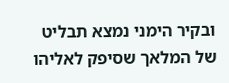ובקיר הימני נמצא תבליט של המלאך שסיפק לאליהו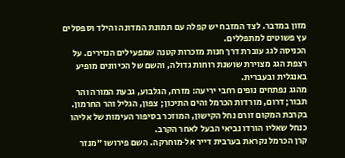מזון במדבר. לצד המזבח יש קפלה עם תמונת המדונה והילד וספסלים עץ פשוטים למתפללים.
הכניסה לגג עוברת דרך חנות מזכרות קטנה שמפעילים הנזירים. על רצפת הגג מצוירת שושנת רוחות גדולה, והשם של הכיוונים מופיע באנגלית ובעברית.
מהגג נפתחים נופים רחבי יריעה: מזרח, הגלבוע, גבעת המורה והר תבור; דרום, מורדות הכרמל והים התיכון; צפון, הגליל והר החרמון. בקרבת המקום זורם נחל הקישון, המוזכר בסיפור העימות של אליהו כנחל שאליו הורדו נביאי הבעל לאחר הקרב.
קרן הכרמל נקראת בערבית דייר אל‑מוחרקה. השם פירושו "מנזר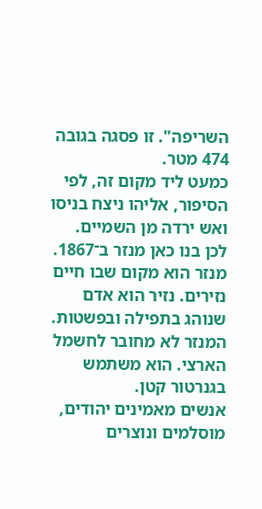השריפה". זו פסגה בגובה 474 מטר.
כמעט ליד מקום זה, לפי הסיפור, אליהו ניצח בניסו ואש ירדה מן השמיים. לכן בנו כאן מנזר ב־1867. מנזר הוא מקום שבו חיים נזירים. נזיר הוא אדם שנוהג בתפילה ובפשטות.
המנזר לא מחובר לחשמל הארצי. הוא משתמש בגנרטור קטן.
אנשים מאמינים יהודים, מוסלמים ונוצרים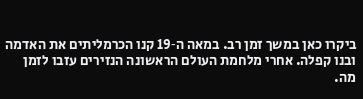ביקרו כאן במשך זמן רב. במאה ה‑19 קנו הכרמליתים את האדמה ובנו קפלה. אחרי מלחמת העולם הראשונה הנזירים עזבו לזמן מה.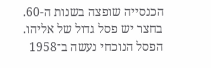הכנסייה שופצה בשנות ה‑60.
בחצר יש פסל גדול של אליהו. הפסל הנוכחי נעשה ב־1958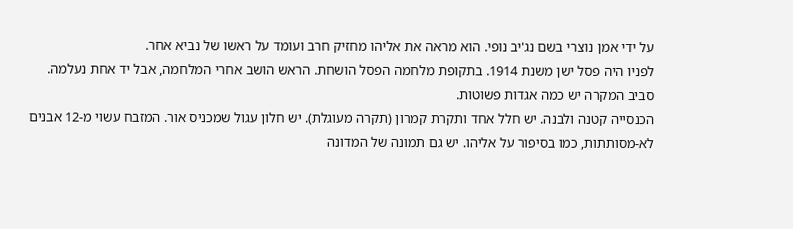על ידי אמן נוצרי בשם נג'יב נופי. הוא מראה את אליהו מחזיק חרב ועומד על ראשו של נביא אחר.
לפניו היה פסל ישן משנת 1914. בתקופת מלחמה הפסל הושחת. הראש הושב אחרי המלחמה, אבל יד אחת נעלמה. סביב המקרה יש כמה אגדות פשוטות.
הכנסייה קטנה ולבנה. יש חלל אחד ותקרת קמרון (תקרה מעוגלת). יש חלון עגול שמכניס אור. המזבח עשוי מ‑12 אבנים לא‑מסותתות, כמו בסיפור על אליהו. יש גם תמונה של המדונה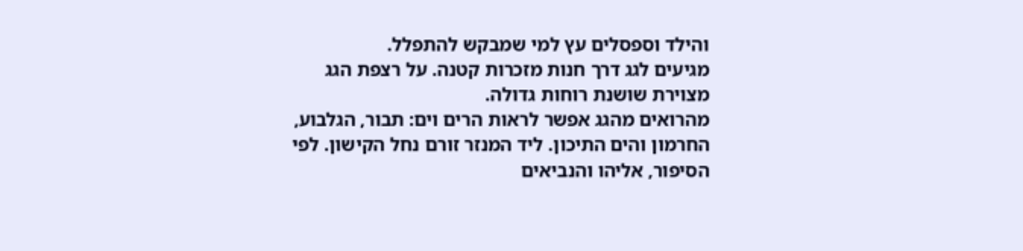והילד וספסלים עץ למי שמבקש להתפלל.
מגיעים לגג דרך חנות מזכרות קטנה. על רצפת הגג מצוירת שושנת רוחות גדולה.
מהרואים מהגג אפשר לראות הרים וים: תבור, הגלבוע, החרמון והים התיכון. ליד המנזר זורם נחל הקישון. לפי הסיפור, אליהו והנביאים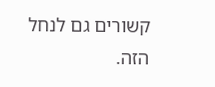קשורים גם לנחל הזה.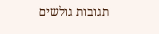תגובות גולשים